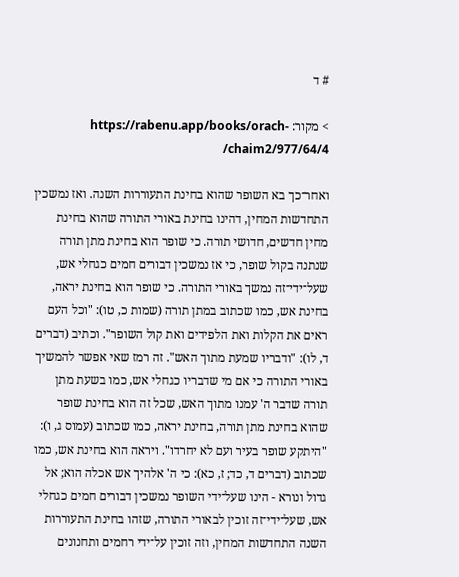# ד

> מקור: https://rabenu.app/books/orach-chaim2/977/64/4/

ואחר־כך בא השופר שהוא בחינת התעוררות השנה. ואז נמשכין התחדשות המחין, דהינו בחינת באורי התורה שהוא בחינת מחין חדשים, חדושי תורה. כי שופר הוא בחינת מתן תורה שנתנה בקול שופר, כי אז נמשכין דבורים חמים כגחלי אש, שעל־ידי־זה נמשך באורי התורה. כי שופר הוא בחינת יראה, בחינת אש, כמו שכתוב במתן תורה (שמות כ, טו): "וכל העם ראים את הקלות ואת הלפידים ואת קול השופר". וכתיב (דברים ד, לו): "ודבריו שמעת מתוך האש". זה רמז שאי אפשר להמשיך באורי התורה כי אם מי שדבריו כגחלי אש, כמו בשעת מתן תורה שדבר ה' עמנו מתוך האש, שכל זה הוא בחינת שופר שהוא בחינת מתן תורה, בחינת יראה, כמו שכתוב (עמוס ג, ו): "היתקע שופר בעיר ועם לא יחרדו". ויראה הוא בחינת אש, כמו שכתוב (דברים ד, כד; ז, כא): כי ה' אלהיך אש אכלה הוא; אל גדול ונורא - הינו שעל־ידי השופר נמשכין דבורים חמים כגחלי אש, שעל־ידי־זה זוכין לבאורי התורה, שזהו בחינת התעוררות השנה התחדשות המחין, וזה זוכין על־ידי רחמים ותחנונים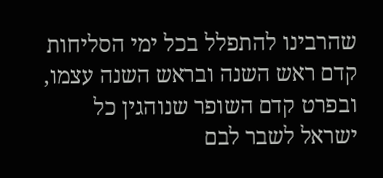שהרבינו להתפלל בכל ימי הסליחות קדם ראש השנה ובראש השנה עצמו, ובפרט קדם השופר שנוהגין כל ישראל לשבר לבם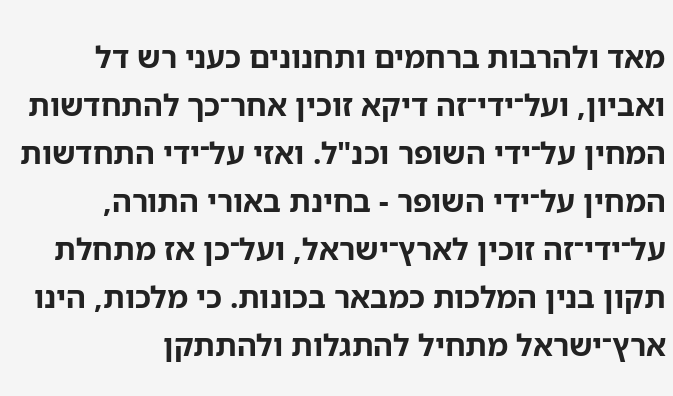מאד ולהרבות ברחמים ותחנונים כעני רש דל ואביון, ועל־ידי־זה דיקא זוכין אחר־כך להתחדשות המחין על־ידי השופר וכנ"ל. ואזי על־ידי התחדשות המחין על־ידי השופר - בחינת באורי התורה, על־ידי־זה זוכין לארץ־ישראל, ועל־כן אז מתחלת תקון בנין המלכות כמבאר בכונות. כי מלכות, הינו ארץ־ישראל מתחיל להתגלות ולהתתקן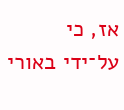אז, כי על־ידי באורי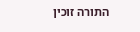התורה זוכין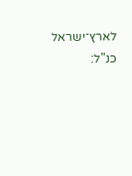לארץ־ישראל כנ"ל: